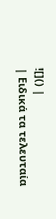![]() |
| Ειδικά τα τελευταία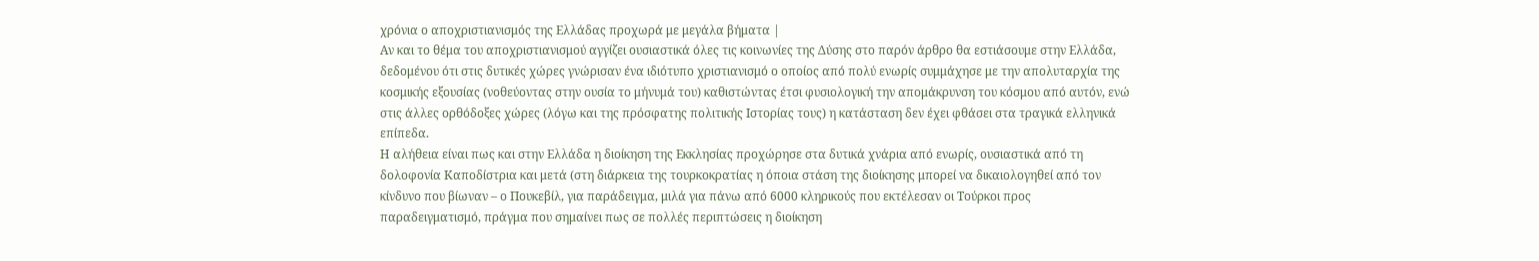χρόνια ο αποχριστιανισμός της Ελλάδας προχωρά με μεγάλα βήματα |
Αν και το θέμα του αποχριστιανισμού αγγίζει ουσιαστικά όλες τις κοινωνίες της Δύσης στο παρόν άρθρο θα εστιάσουμε στην Ελλάδα, δεδομένου ότι στις δυτικές χώρες γνώρισαν ένα ιδιότυπο χριστιανισμό ο οποίος από πολύ ενωρίς συμμάχησε με την απολυταρχία της κοσμικής εξουσίας (νοθεύοντας στην ουσία το μήνυμά του) καθιστώντας έτσι φυσιολογική την απομάκρυνση του κόσμου από αυτόν, ενώ στις άλλες ορθόδοξες χώρες (λόγω και της πρόσφατης πολιτικής Ιστορίας τους) η κατάσταση δεν έχει φθάσει στα τραγικά ελληνικά επίπεδα.
Η αλήθεια είναι πως και στην Ελλάδα η διοίκηση της Εκκλησίας προχώρησε στα δυτικά χνάρια από ενωρίς, ουσιαστικά από τη δολοφονία Καποδίστρια και μετά (στη διάρκεια της τουρκοκρατίας η όποια στάση της διοίκησης μπορεί να δικαιολογηθεί από τον κίνδυνο που βίωναν – ο Πουκεβίλ, για παράδειγμα, μιλά για πάνω από 6000 κληρικούς που εκτέλεσαν οι Τούρκοι προς παραδειγματισμό, πράγμα που σημαίνει πως σε πολλές περιπτώσεις η διοίκηση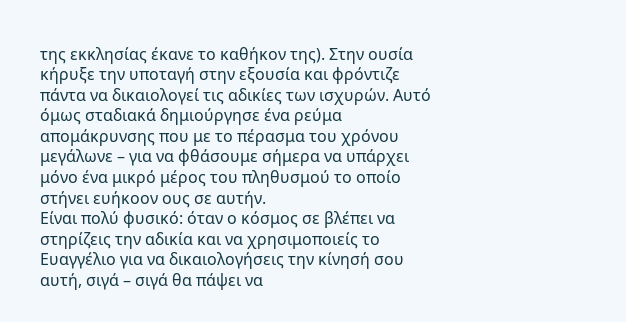της εκκλησίας έκανε το καθήκον της). Στην ουσία κήρυξε την υποταγή στην εξουσία και φρόντιζε πάντα να δικαιολογεί τις αδικίες των ισχυρών. Αυτό όμως σταδιακά δημιούργησε ένα ρεύμα απομάκρυνσης που με το πέρασμα του χρόνου μεγάλωνε – για να φθάσουμε σήμερα να υπάρχει μόνο ένα μικρό μέρος του πληθυσμού το οποίο στήνει ευήκοον ους σε αυτήν.
Είναι πολύ φυσικό: όταν ο κόσμος σε βλέπει να στηρίζεις την αδικία και να χρησιμοποιείς το Ευαγγέλιο για να δικαιολογήσεις την κίνησή σου αυτή, σιγά – σιγά θα πάψει να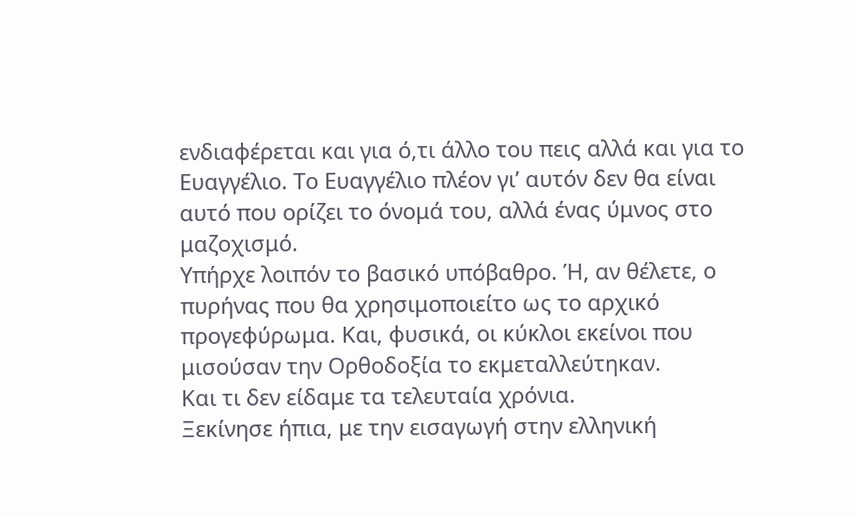ενδιαφέρεται και για ό,τι άλλο του πεις αλλά και για το Ευαγγέλιο. Το Ευαγγέλιο πλέον γι’ αυτόν δεν θα είναι αυτό που ορίζει το όνομά του, αλλά ένας ύμνος στο μαζοχισμό.
Υπήρχε λοιπόν το βασικό υπόβαθρο. Ή, αν θέλετε, ο πυρήνας που θα χρησιμοποιείτο ως το αρχικό προγεφύρωμα. Και, φυσικά, οι κύκλοι εκείνοι που μισούσαν την Ορθοδοξία το εκμεταλλεύτηκαν.
Και τι δεν είδαμε τα τελευταία χρόνια.
Ξεκίνησε ήπια, με την εισαγωγή στην ελληνική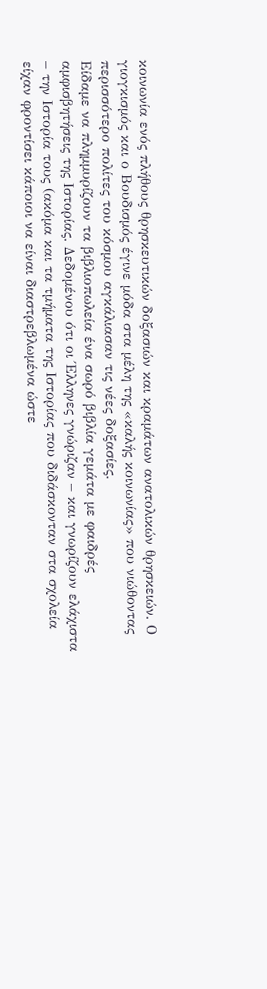κοινωνία ενός πλήθους θρησκευτικών δοξασιών και κραμάτων ανατολικών θρησκειών. Ο γιογκισμός και ο Βουδισμός έγινε μόδα στα μέλη της «καλής κοινωνίας» που νιώθοντας περισσότερο πολίτες του κόσμου αγκάλιασαν τις νέες δοξασίες.
Είδαμε να πλημμυρίζουν τα βιβλιοπωλεία ένα σωρό βιβλία γεμάτα με φαιδρές αμφισβητήσεις της Ιστορίας. Δεδομένου ότι οι Έλληνες γνώριζαν – και γνωρίζουν ελάχιστα – την Ιστορία τους (ακόμα και τα τμήματα της Ιστορίας που διδάσκονταν στα σχολεία είχαν φροντίσει κάποιοι να είναι διαστρεβλωμένα ώστε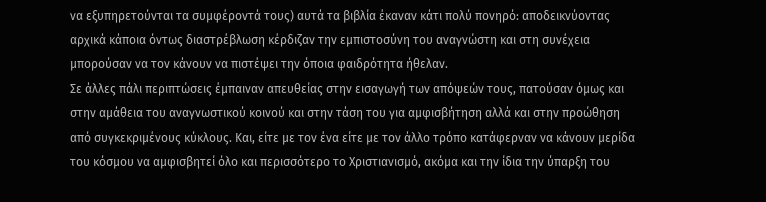να εξυπηρετούνται τα συμφέροντά τους) αυτά τα βιβλία έκαναν κάτι πολύ πονηρό: αποδεικνύοντας αρχικά κάποια όντως διαστρέβλωση κέρδιζαν την εμπιστοσύνη του αναγνώστη και στη συνέχεια μπορούσαν να τον κάνουν να πιστέψει την όποια φαιδρότητα ήθελαν.
Σε άλλες πάλι περιπτώσεις έμπαιναν απευθείας στην εισαγωγή των απόψεών τους, πατούσαν όμως και στην αμάθεια του αναγνωστικού κοινού και στην τάση του για αμφισβήτηση αλλά και στην προώθηση από συγκεκριμένους κύκλους. Και, είτε με τον ένα είτε με τον άλλο τρόπο κατάφερναν να κάνουν μερίδα του κόσμου να αμφισβητεί όλο και περισσότερο το Χριστιανισμό, ακόμα και την ίδια την ύπαρξη του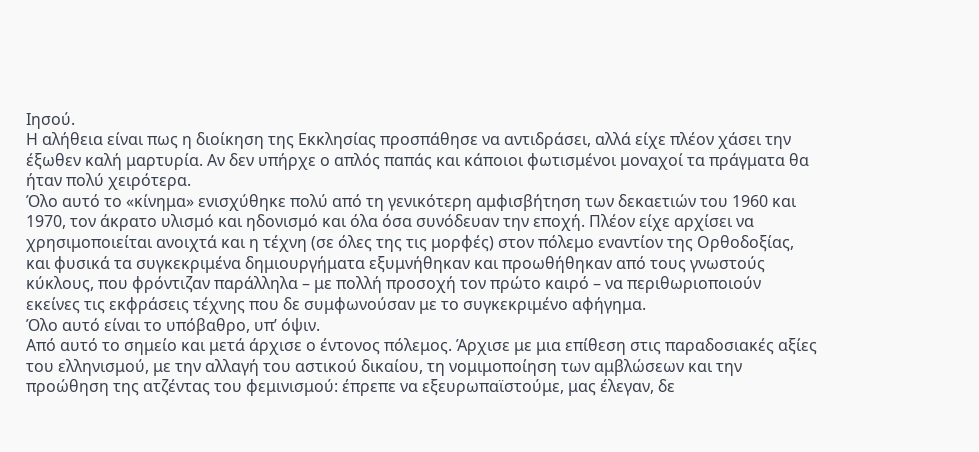Ιησού.
Η αλήθεια είναι πως η διοίκηση της Εκκλησίας προσπάθησε να αντιδράσει, αλλά είχε πλέον χάσει την έξωθεν καλή μαρτυρία. Αν δεν υπήρχε ο απλός παπάς και κάποιοι φωτισμένοι μοναχοί τα πράγματα θα ήταν πολύ χειρότερα.
Όλο αυτό το «κίνημα» ενισχύθηκε πολύ από τη γενικότερη αμφισβήτηση των δεκαετιών του 1960 και 1970, τον άκρατο υλισμό και ηδονισμό και όλα όσα συνόδευαν την εποχή. Πλέον είχε αρχίσει να χρησιμοποιείται ανοιχτά και η τέχνη (σε όλες της τις μορφές) στον πόλεμο εναντίον της Ορθοδοξίας, και φυσικά τα συγκεκριμένα δημιουργήματα εξυμνήθηκαν και προωθήθηκαν από τους γνωστούς κύκλους, που φρόντιζαν παράλληλα – με πολλή προσοχή τον πρώτο καιρό – να περιθωριοποιούν εκείνες τις εκφράσεις τέχνης που δε συμφωνούσαν με το συγκεκριμένο αφήγημα.
Όλο αυτό είναι το υπόβαθρο, υπ’ όψιν.
Από αυτό το σημείο και μετά άρχισε ο έντονος πόλεμος. Άρχισε με μια επίθεση στις παραδοσιακές αξίες του ελληνισμού, με την αλλαγή του αστικού δικαίου, τη νομιμοποίηση των αμβλώσεων και την προώθηση της ατζέντας του φεμινισμού: έπρεπε να εξευρωπαϊστούμε, μας έλεγαν, δε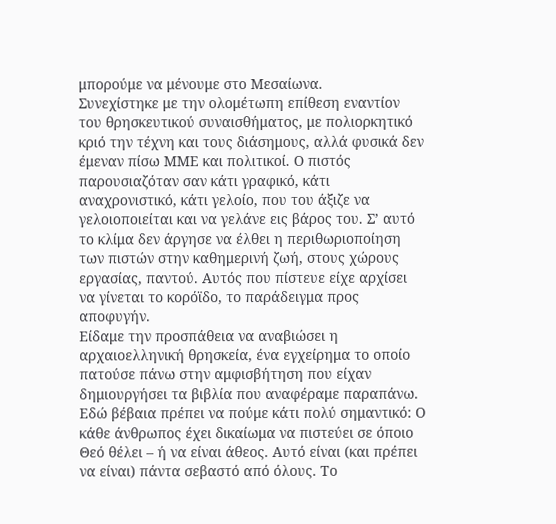μπορούμε να μένουμε στο Μεσαίωνα.
Συνεχίστηκε με την ολομέτωπη επίθεση εναντίον του θρησκευτικού συναισθήματος, με πολιορκητικό κριό την τέχνη και τους διάσημους, αλλά φυσικά δεν έμεναν πίσω ΜΜΕ και πολιτικοί. Ο πιστός παρουσιαζόταν σαν κάτι γραφικό, κάτι αναχρονιστικό, κάτι γελοίο, που του άξιζε να γελοιοποιείται και να γελάνε εις βάρος του. Σ’ αυτό το κλίμα δεν άργησε να έλθει η περιθωριοποίηση των πιστών στην καθημερινή ζωή, στους χώρους εργασίας, παντού. Αυτός που πίστευε είχε αρχίσει να γίνεται το κορόϊδο, το παράδειγμα προς αποφυγήν.
Είδαμε την προσπάθεια να αναβιώσει η αρχαιοελληνική θρησκεία, ένα εγχείρημα το οποίο πατούσε πάνω στην αμφισβήτηση που είχαν δημιουργήσει τα βιβλία που αναφέραμε παραπάνω. Εδώ βέβαια πρέπει να πούμε κάτι πολύ σημαντικό: Ο κάθε άνθρωπος έχει δικαίωμα να πιστεύει σε όποιο Θεό θέλει – ή να είναι άθεος. Αυτό είναι (και πρέπει να είναι) πάντα σεβαστό από όλους. Το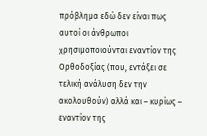πρόβλημα εδώ δεν είναι πως αυτοί οι άνθρωποι χρησιμοποιούνται εναντίον της Ορθοδοξίας (που, εντάξει σε τελική ανάλυση δεν την ακολουθούν) αλλά και – κυρίως – εναντίον της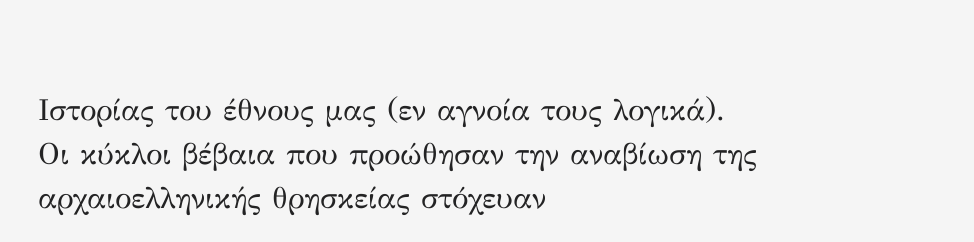Ιστορίας του έθνους μας (εν αγνοία τους λογικά).
Οι κύκλοι βέβαια που προώθησαν την αναβίωση της αρχαιοελληνικής θρησκείας στόχευαν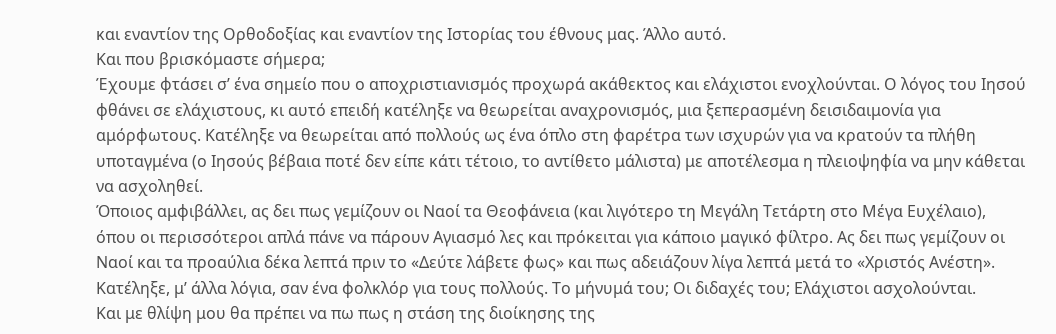και εναντίον της Ορθοδοξίας και εναντίον της Ιστορίας του έθνους μας. Άλλο αυτό.
Και που βρισκόμαστε σήμερα;
Έχουμε φτάσει σ’ ένα σημείο που ο αποχριστιανισμός προχωρά ακάθεκτος και ελάχιστοι ενοχλούνται. Ο λόγος του Ιησού φθάνει σε ελάχιστους, κι αυτό επειδή κατέληξε να θεωρείται αναχρονισμός, μια ξεπερασμένη δεισιδαιμονία για αμόρφωτους. Κατέληξε να θεωρείται από πολλούς ως ένα όπλο στη φαρέτρα των ισχυρών για να κρατούν τα πλήθη υποταγμένα (ο Ιησούς βέβαια ποτέ δεν είπε κάτι τέτοιο, το αντίθετο μάλιστα) με αποτέλεσμα η πλειοψηφία να μην κάθεται να ασχοληθεί.
Όποιος αμφιβάλλει, ας δει πως γεμίζουν οι Ναοί τα Θεοφάνεια (και λιγότερο τη Μεγάλη Τετάρτη στο Μέγα Ευχέλαιο), όπου οι περισσότεροι απλά πάνε να πάρουν Αγιασμό λες και πρόκειται για κάποιο μαγικό φίλτρο. Ας δει πως γεμίζουν οι Ναοί και τα προαύλια δέκα λεπτά πριν το «Δεύτε λάβετε φως» και πως αδειάζουν λίγα λεπτά μετά το «Χριστός Ανέστη».
Κατέληξε, μ’ άλλα λόγια, σαν ένα φολκλόρ για τους πολλούς. Το μήνυμά του; Οι διδαχές του; Ελάχιστοι ασχολούνται.
Και με θλίψη μου θα πρέπει να πω πως η στάση της διοίκησης της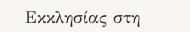Εκκλησίας στη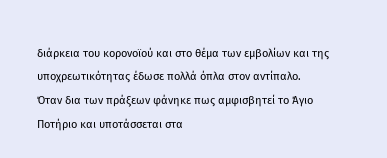διάρκεια του κορονοϊού και στο θέμα των εμβολίων και της υποχρεωτικότητας έδωσε πολλά όπλα στον αντίπαλο.
Όταν δια των πράξεων φάνηκε πως αμφισβητεί το Άγιο Ποτήριο και υποτάσσεται στα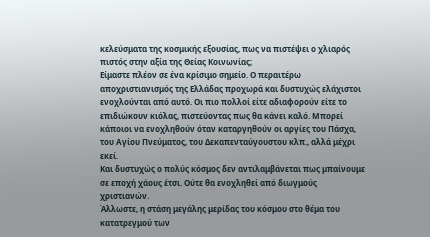κελεύσματα της κοσμικής εξουσίας, πως να πιστέψει ο χλιαρός πιστός στην αξία της Θείας Κοινωνίας;
Είμαστε πλέον σε ένα κρίσιμο σημείο. Ο περαιτέρω αποχριστιανισμός της Ελλάδας προχωρά και δυστυχώς ελάχιστοι ενοχλούνται από αυτό. Οι πιο πολλοί είτε αδιαφορούν είτε το επιδιώκουν κιόλας, πιστεύοντας πως θα κάνει καλό. Μπορεί κάποιοι να ενοχληθούν όταν καταργηθούν οι αργίες του Πάσχα, του Αγίου Πνεύματος, του Δεκαπενταύγουστου κλπ., αλλά μέχρι εκεί.
Και δυστυχώς ο πολύς κόσμος δεν αντιλαμβάνεται πως μπαίνουμε σε εποχή χάους έτσι. Ούτε θα ενοχληθεί από διωγμούς χριστιανών.
Άλλωστε, η στάση μεγάλης μερίδας του κόσμου στο θέμα του κατατρεγμού των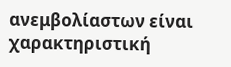ανεμβολίαστων είναι χαρακτηριστική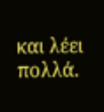και λέει πολλά.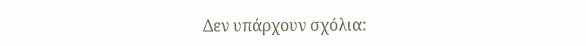Δεν υπάρχουν σχόλια: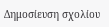Δημοσίευση σχολίου